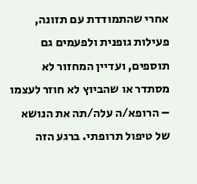אחרי שהתמודדת עם תזונה, פעילות גופנית ולפעמים גם תוספים, ועדיין המחזור לא מסתדר או שהביוץ לא חוזר לעצמו – הרופא/ה עלה/תה את הנושא של טיפול תרופתי. ברגע הזה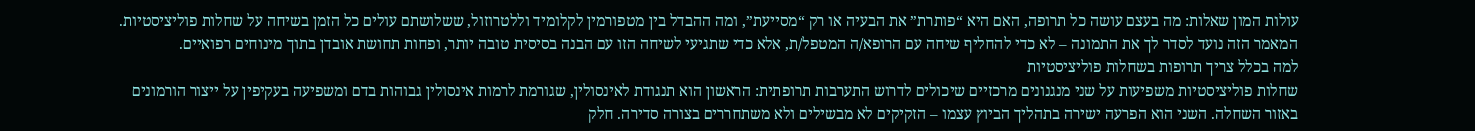עולות המון שאלות: מה בעצם עושה כל תרופה, האם היא “פותרת” את הבעיה או רק “מסייעת”, ומה ההבדל בין מטפורמין לקלומיד וללטרוזול, ששלושתם עולים כל הזמן בשיחה על שחלות פוליציסטיות. המאמר הזה נועד לסדר לך את התמונה – לא כדי להחליף שיחה עם הרופא/ה המטפל/ת, אלא כדי שתגיעי לשיחה הזו עם הבנה בסיסית טובה יותר, ופחות תחושת אובדן בתוך מינוחים רפואיים.
למה בכלל צריך תרופות בשחלות פוליציסטיות
שחלות פוליציסטיות משפיעות על שני מנגנונים מרכזיים שיכולים לדרוש התערבות תרופתית: הראשון הוא תנגודת לאינסולין, שגורמת לרמות אינסולין גבוהות בדם ומשפיעה בעקיפין על ייצור הורמונים באזור השחלה. השני הוא הפרעה ישירה בתהליך הביוץ עצמו – הזקיקים לא מבשילים ולא משתחררים בצורה סדירה. חלק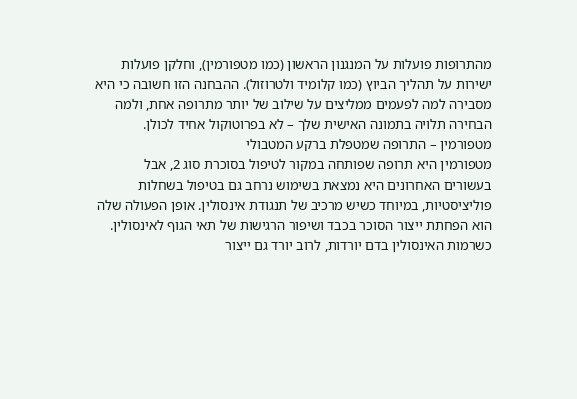מהתרופות פועלות על המנגנון הראשון (כמו מטפורמין), וחלקן פועלות ישירות על תהליך הביוץ (כמו קלומיד ולטרוזול). ההבחנה הזו חשובה כי היא מסבירה למה לפעמים ממליצים על שילוב של יותר מתרופה אחת, ולמה הבחירה תלויה בתמונה האישית שלך – לא בפרוטוקול אחיד לכולן.
מטפורמין – התרופה שמטפלת ברקע המטבולי
מטפורמין היא תרופה שפותחה במקור לטיפול בסוכרת סוג 2, אבל בעשורים האחרונים היא נמצאת בשימוש נרחב גם בטיפול בשחלות פוליציסטיות, במיוחד כשיש מרכיב של תנגודת אינסולין. אופן הפעולה שלה הוא הפחתת ייצור הסוכר בכבד ושיפור הרגישות של תאי הגוף לאינסולין. כשרמות האינסולין בדם יורדות, לרוב יורד גם ייצור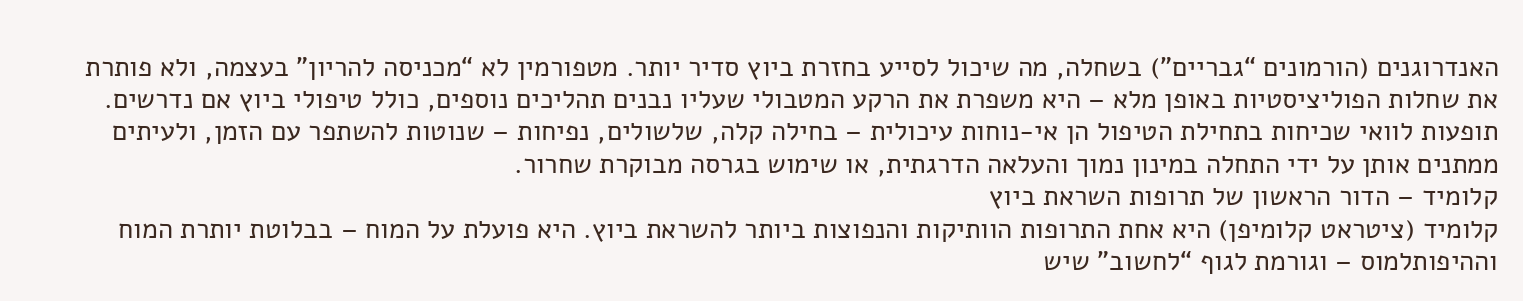האנדרוגנים (הורמונים “גבריים”) בשחלה, מה שיכול לסייע בחזרת ביוץ סדיר יותר. מטפורמין לא “מכניסה להריון” בעצמה, ולא פותרת את שחלות הפוליציסטיות באופן מלא – היא משפרת את הרקע המטבולי שעליו נבנים תהליכים נוספים, כולל טיפולי ביוץ אם נדרשים. תופעות לוואי שכיחות בתחילת הטיפול הן אי-נוחות עיכולית – בחילה קלה, שלשולים, נפיחות – שנוטות להשתפר עם הזמן, ולעיתים ממתנים אותן על ידי התחלה במינון נמוך והעלאה הדרגתית, או שימוש בגרסה מבוקרת שחרור.
קלומיד – הדור הראשון של תרופות השראת ביוץ
קלומיד (ציטראט קלומיפן) היא אחת התרופות הוותיקות והנפוצות ביותר להשראת ביוץ. היא פועלת על המוח – בבלוטת יותרת המוח וההיפותלמוס – וגורמת לגוף “לחשוב” שיש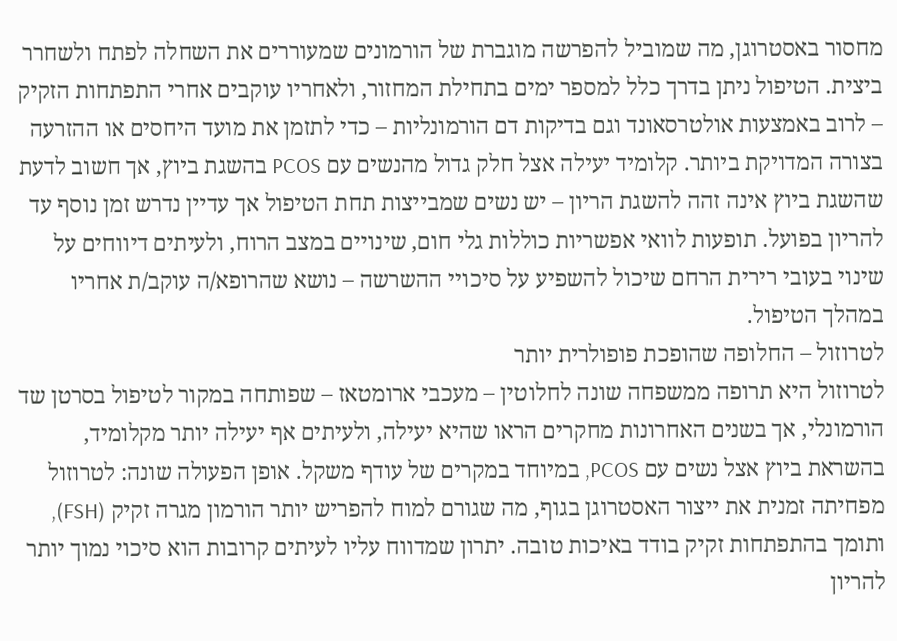מחסור באסטרוגן, מה שמוביל להפרשה מוגברת של הורמונים שמעוררים את השחלה לפתח ולשחרר ביצית. הטיפול ניתן בדרך כלל למספר ימים בתחילת המחזור, ולאחריו עוקבים אחרי התפתחות הזקיק – לרוב באמצעות אולטרסאונד וגם בדיקות דם הורמונליות – כדי לתזמן את מועד היחסים או ההזרעה בצורה המדויקת ביותר. קלומיד יעילה אצל חלק גדול מהנשים עם PCOS בהשגת ביוץ, אך חשוב לדעת שהשגת ביוץ אינה זהה להשגת הריון – יש נשים שמבייצות תחת הטיפול אך עדיין נדרש זמן נוסף עד להריון בפועל. תופעות לוואי אפשריות כוללות גלי חום, שינויים במצב הרוח, ולעיתים דיווחים על שינוי בעובי רירית הרחם שיכול להשפיע על סיכויי ההשרשה – נושא שהרופא/ה עוקב/ת אחריו במהלך הטיפול.
לטרוזול – החלופה שהופכת פופולרית יותר
לטרוזול היא תרופה ממשפחה שונה לחלוטין – מעכבי ארומטאז – שפותחה במקור לטיפול בסרטן שד הורמונלי, אך בשנים האחרונות מחקרים הראו שהיא יעילה, ולעיתים אף יעילה יותר מקלומיד, בהשראת ביוץ אצל נשים עם PCOS, במיוחד במקרים של עודף משקל. אופן הפעולה שונה: לטרוזול מפחיתה זמנית את ייצור האסטרוגן בגוף, מה שגורם למוח להפריש יותר הורמון מגרה זקיק (FSH), ותומך בהתפתחות זקיק בודד באיכות טובה. יתרון שמדווח עליו לעיתים קרובות הוא סיכוי נמוך יותר להריון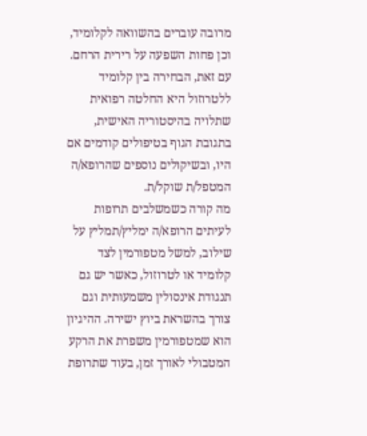מרובה עוברים בהשוואה לקלומיד, וכן פחות השפעה על רירית הרחם. עם זאת, הבחירה בין קלומיד ללטרוזול היא החלטה רפואית שתלויה בהיסטוריה האישית, בתגובת הגוף בטיפולים קודמים אם היו, ובשיקולים נוספים שהרופא/ה המטפל/ת שוקל/ת.
מה קורה כשמשלבים תרופות
לעיתים הרופא/ה ימליץ/תמליץ על שילוב, למשל מטפורמין לצד קלומיד או לטרוזול, כאשר יש גם תנגודת אינסולין משמעותית וגם צורך בהשראת ביוץ ישירה. ההיגיון הוא שמטפורמין משפרת את הרקע המטבולי לאורך זמן, בעוד שתרופת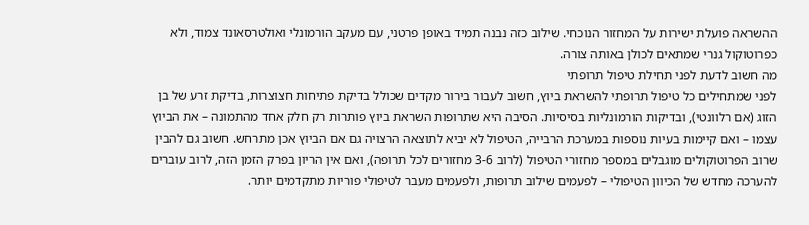ההשראה פועלת ישירות על המחזור הנוכחי. שילוב כזה נבנה תמיד באופן פרטני, עם מעקב הורמונלי ואולטרסאונד צמוד, ולא כפרוטוקול גנרי שמתאים לכולן באותה צורה.
מה חשוב לדעת לפני תחילת טיפול תרופתי
לפני שמתחילים כל טיפול תרופתי להשראת ביוץ, חשוב לעבור בירור מקדים שכולל בדיקת פתיחות חצוצרות, בדיקת זרע של בן הזוג (אם רלוונטי), ובדיקות הורמונליות בסיסיות. הסיבה היא שתרופות השראת ביוץ פותרות רק חלק אחד מהתמונה – את הביוץ עצמו – ואם קיימות בעיות נוספות במערכת הרבייה, הטיפול לא יביא לתוצאה הרצויה גם אם הביוץ אכן מתרחש. חשוב גם להבין שרוב הפרוטוקולים מוגבלים במספר מחזורי הטיפול (לרוב 3-6 מחזורים לכל תרופה), ואם אין הריון בפרק הזמן הזה, לרוב עוברים להערכה מחדש של הכיוון הטיפולי – לפעמים שילוב תרופות, ולפעמים מעבר לטיפולי פוריות מתקדמים יותר.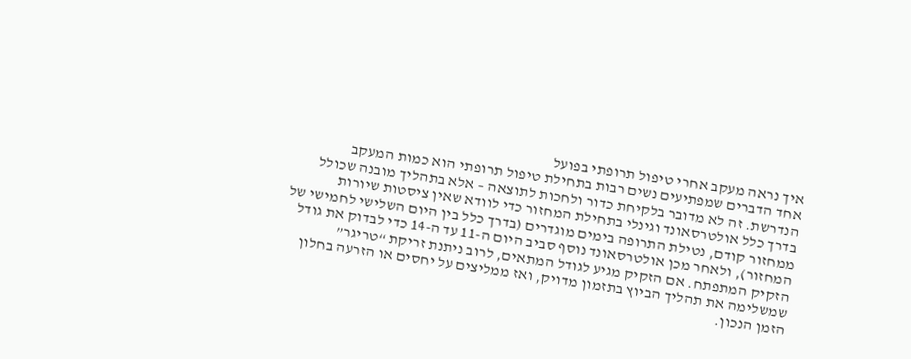איך נראה מעקב אחרי טיפול תרופתי בפועל
אחד הדברים שמפתיעים נשים רבות בתחילת טיפול תרופתי הוא כמות המעקב הנדרשת. זה לא מדובר בלקיחת כדור ולחכות לתוצאה – אלא בתהליך מובנה שכולל בדרך כלל אולטרסאונד וגינלי בתחילת המחזור כדי לוודא שאין ציסטות שיורות ממחזור קודם, נטילת התרופה בימים מוגדרים (בדרך כלל בין היום השלישי לחמישי של המחזור), ולאחר מכן אולטרסאונד נוסף סביב היום ה-11 עד ה-14 כדי לבדוק את גודל הזקיק המתפתח. אם הזקיק מגיע לגודל המתאים, לרוב ניתנת זריקת “טריגר” שמשלימה את תהליך הביוץ בתזמון מדויק, ואז ממליצים על יחסים או הזרעה בחלון הזמן הנכון.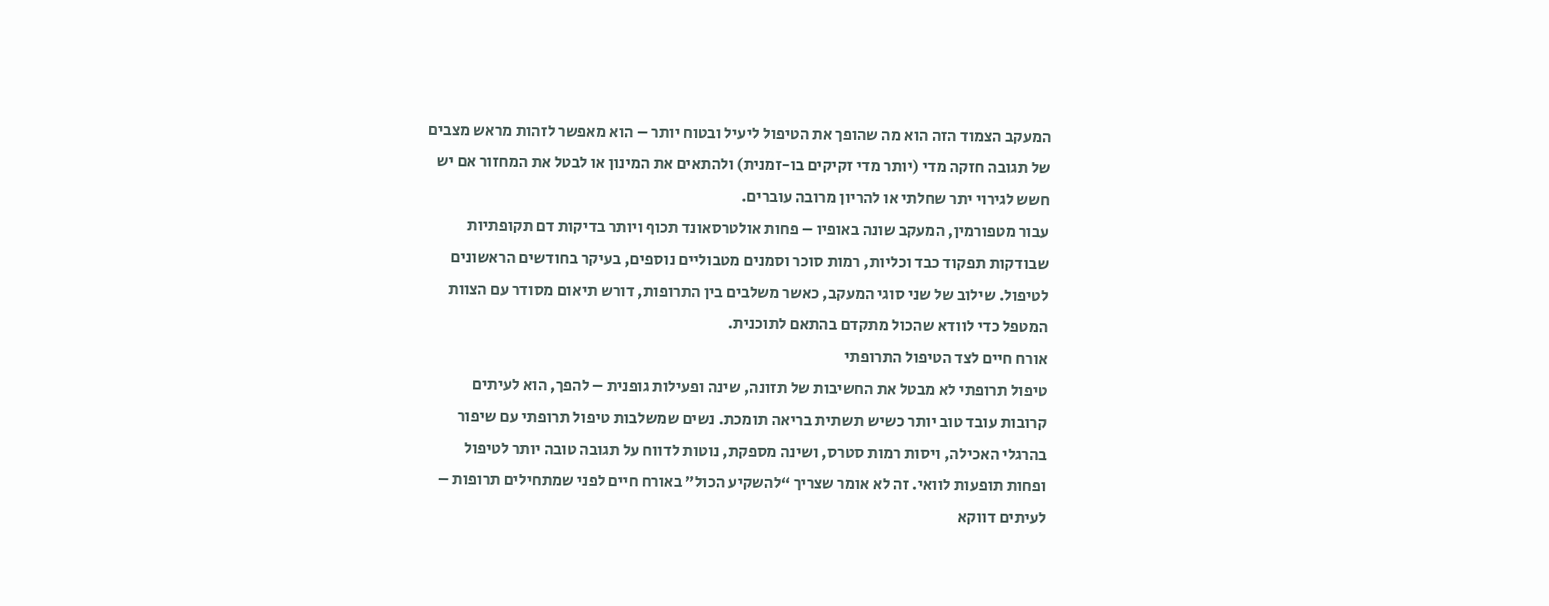המעקב הצמוד הזה הוא מה שהופך את הטיפול ליעיל ובטוח יותר – הוא מאפשר לזהות מראש מצבים של תגובה חזקה מדי (יותר מדי זקיקים בו-זמנית) ולהתאים את המינון או לבטל את המחזור אם יש חשש לגירוי יתר שחלתי או להריון מרובה עוברים.
עבור מטפורמין, המעקב שונה באופיו – פחות אולטרסאונד תכוף ויותר בדיקות דם תקופתיות שבודקות תפקוד כבד וכליות, רמות סוכר וסמנים מטבוליים נוספים, בעיקר בחודשים הראשונים לטיפול. שילוב של שני סוגי המעקב, כאשר משלבים בין התרופות, דורש תיאום מסודר עם הצוות המטפל כדי לוודא שהכול מתקדם בהתאם לתוכנית.
אורח חיים לצד הטיפול התרופתי
טיפול תרופתי לא מבטל את החשיבות של תזונה, שינה ופעילות גופנית – להפך, הוא לעיתים קרובות עובד טוב יותר כשיש תשתית בריאה תומכת. נשים שמשלבות טיפול תרופתי עם שיפור בהרגלי האכילה, ויסות רמות סטרס, ושינה מספקת, נוטות לדווח על תגובה טובה יותר לטיפול ופחות תופעות לוואי. זה לא אומר שצריך “להשקיע הכול” באורח חיים לפני שמתחילים תרופות – לעיתים דווקא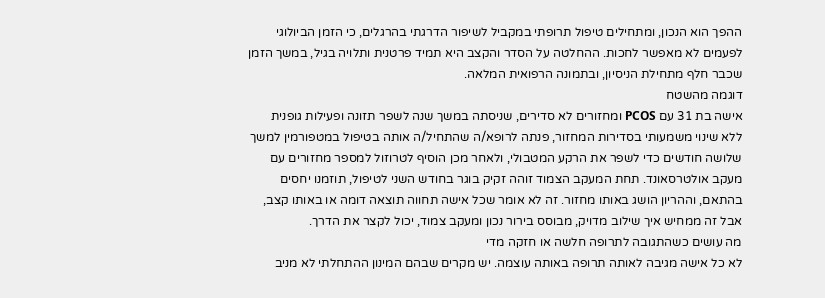ההפך הוא הנכון, ומתחילים טיפול תרופתי במקביל לשיפור הדרגתי בהרגלים, כי הזמן הביולוגי לפעמים לא מאפשר לחכות. ההחלטה על הסדר והקצב היא תמיד פרטנית ותלויה בגיל, במשך הזמן שכבר חלף מתחילת הניסיון, ובתמונה הרפואית המלאה.
דוגמה מהשטח
אישה בת 31 עם PCOS ומחזורים לא סדירים, שניסתה במשך שנה לשפר תזונה ופעילות גופנית ללא שינוי משמעותי בסדירות המחזור, פנתה לרופא/ה שהתחיל/ה אותה בטיפול במטפורמין למשך שלושה חודשים כדי לשפר את הרקע המטבולי, ולאחר מכן הוסיף לטרוזול למספר מחזורים עם מעקב אולטרסאונד. תחת המעקב הצמוד זוהה זקיק בוגר בחודש השני לטיפול, תוזמנו יחסים בהתאם, וההריון הושג באותו מחזור. זה לא אומר שכל אישה תחווה תוצאה דומה או באותו קצב, אבל זה ממחיש איך שילוב מדויק, מבוסס בירור נכון ומעקב צמוד, יכול לקצר את הדרך.
מה עושים כשהתגובה לתרופה חלשה או חזקה מדי
לא כל אישה מגיבה לאותה תרופה באותה עוצמה. יש מקרים שבהם המינון ההתחלתי לא מניב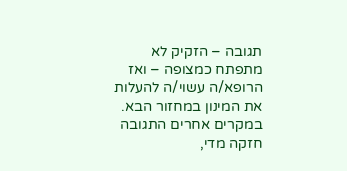תגובה – הזקיק לא מתפתח כמצופה – ואז הרופא/ה עשוי/ה להעלות את המינון במחזור הבא. במקרים אחרים התגובה חזקה מדי,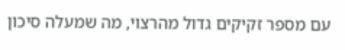עם מספר זקיקים גדול מהרצוי, מה שמעלה סיכון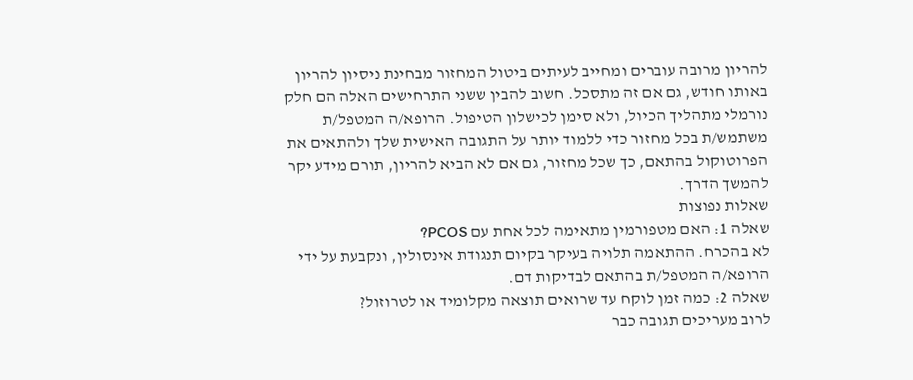להריון מרובה עוברים ומחייב לעיתים ביטול המחזור מבחינת ניסיון להריון באותו חודש, גם אם זה מתסכל. חשוב להבין ששני התרחישים האלה הם חלק נורמלי מתהליך הכיול, ולא סימן לכישלון הטיפול. הרופא/ה המטפל/ת משתמש/ת בכל מחזור כדי ללמוד יותר על התגובה האישית שלך ולהתאים את הפרוטוקול בהתאם, כך שכל מחזור, גם אם לא הביא להריון, תורם מידע יקר להמשך הדרך.
שאלות נפוצות
שאלה 1: האם מטפורמין מתאימה לכל אחת עם PCOS?
לא בהכרח. ההתאמה תלויה בעיקר בקיום תנגודת אינסולין, ונקבעת על ידי הרופא/ה המטפל/ת בהתאם לבדיקות דם.
שאלה 2: כמה זמן לוקח עד שרואים תוצאה מקלומיד או לטרוזול?
לרוב מעריכים תגובה כבר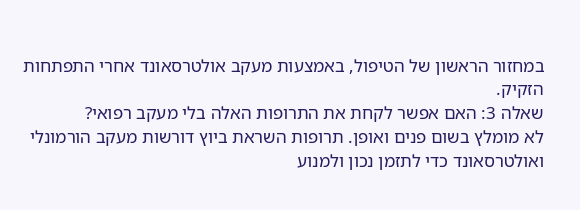במחזור הראשון של הטיפול, באמצעות מעקב אולטרסאונד אחרי התפתחות הזקיק.
שאלה 3: האם אפשר לקחת את התרופות האלה בלי מעקב רפואי?
לא מומלץ בשום פנים ואופן. תרופות השראת ביוץ דורשות מעקב הורמונלי ואולטרסאונד כדי לתזמן נכון ולמנוע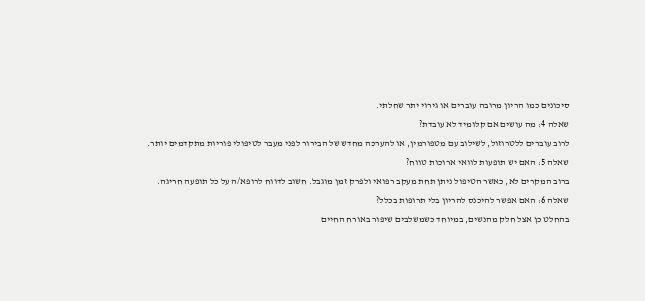סיכונים כמו הריון מרובה עוברים או גירוי יתר שחלתי.
שאלה 4: מה עושים אם קלומיד לא עובדת?
לרוב עוברים ללטרוזול, לשילוב עם מטפורמין, או להערכה מחדש של הבירור לפני מעבר לטיפולי פוריות מתקדמים יותר.
שאלה 5: האם יש תופעות לוואי ארוכות טווח?
ברוב המקרים לא, כאשר הטיפול ניתן תחת מעקב רפואי ולפרק זמן מוגבל. חשוב לדווח לרופא/ה על כל תופעה חריגה.
שאלה 6: האם אפשר להיכנס להריון בלי תרופות בכלל?
בהחלט כן אצל חלק מהנשים, במיוחד כשמשלבים שיפור באורח החיים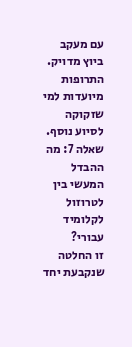עם מעקב ביוץ מדויק. התרופות מיועדות למי שזקוקה לסיוע נוסף.
שאלה 7: מה ההבדל המעשי בין לטרוזול לקלומיד עבורי?
זו החלטה שנקבעת יחד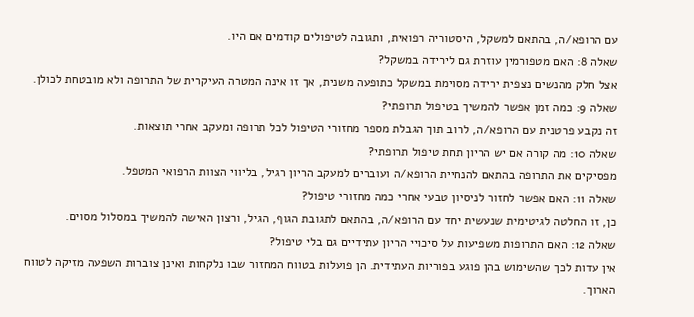עם הרופא/ה, בהתאם למשקל, היסטוריה רפואית, ותגובה לטיפולים קודמים אם היו.
שאלה 8: האם מטפורמין עוזרת גם לירידה במשקל?
אצל חלק מהנשים נצפית ירידה מסוימת במשקל כתופעה משנית, אך זו אינה המטרה העיקרית של התרופה ולא מובטחת לכולן.
שאלה 9: כמה זמן אפשר להמשיך בטיפול תרופתי?
זה נקבע פרטנית עם הרופא/ה, לרוב תוך הגבלת מספר מחזורי הטיפול לכל תרופה ומעקב אחרי תוצאות.
שאלה 10: מה קורה אם יש הריון תחת טיפול תרופתי?
מפסיקים את התרופה בהתאם להנחיית הרופא/ה ועוברים למעקב הריון רגיל, בליווי הצוות הרפואי המטפל.
שאלה 11: האם אפשר לחזור לניסיון טבעי אחרי כמה מחזורי טיפול?
כן, זו החלטה לגיטימית שנעשית יחד עם הרופא/ה, בהתאם לתגובת הגוף, הגיל, ורצון האישה להמשיך במסלול מסוים.
שאלה 12: האם התרופות משפיעות על סיכויי הריון עתידיים גם בלי טיפול?
אין עדות לכך שהשימוש בהן פוגע בפוריות העתידית. הן פועלות בטווח המחזור שבו נלקחות ואינן צוברות השפעה מזיקה לטווח הארוך.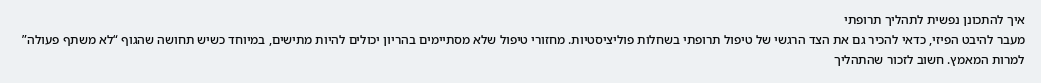איך להתכונן נפשית לתהליך תרופתי
מעבר להיבט הפיזי, כדאי להכיר גם את הצד הרגשי של טיפול תרופתי בשחלות פוליציסטיות. מחזורי טיפול שלא מסתיימים בהריון יכולים להיות מתישים, במיוחד כשיש תחושה שהגוף “לא משתף פעולה” למרות המאמץ. חשוב לזכור שהתהליך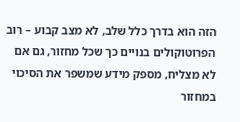הזה הוא בדרך כלל שלב, לא מצב קבוע – רוב הפרוטוקולים בנויים כך שכל מחזור, גם אם לא מצליח, מספק מידע שמשפר את הסיכוי במחזור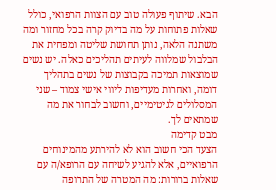הבא. שיתוף פעולה טוב עם הצוות הרפואי, כולל שאלות פתוחות על מה בדיוק קרה בכל מחזור ומה משתנה הלאה, נותן תחושת שליטה ומפחית את הבלבול שמלווה לעיתים תהליכים כאלה. יש נשים שמוצאות תמיכה בקבוצות של נשים בתהליך דומה, ואחרות מעדיפות ליווי אישי צמוד – שני המסלולים לגיטימיים, וחשוב לבחור את מה שמתאים לך.
מבט קדימה
הצעד הכי חשוב הוא לא להירתע מהמינוחים הרפואיים, אלא להגיע לשיחה עם הרופא/ה עם שאלות ברורות: מה המטרה של התרופה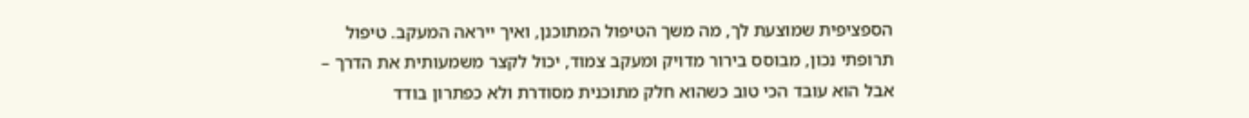הספציפית שמוצעת לך, מה משך הטיפול המתוכנן, ואיך ייראה המעקב. טיפול תרופתי נכון, מבוסס בירור מדויק ומעקב צמוד, יכול לקצר משמעותית את הדרך – אבל הוא עובד הכי טוב כשהוא חלק מתוכנית מסודרת ולא כפתרון בודד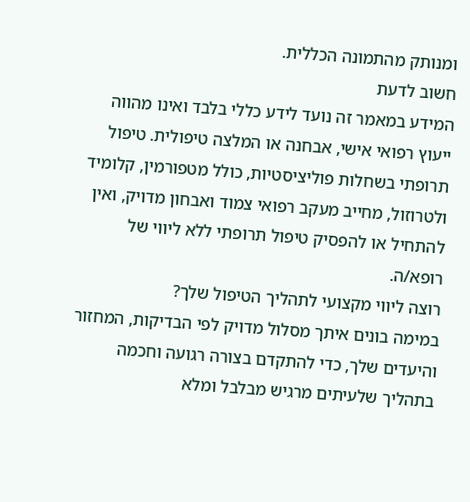ומנותק מהתמונה הכללית.
חשוב לדעת
המידע במאמר זה נועד לידע כללי בלבד ואינו מהווה ייעוץ רפואי אישי, אבחנה או המלצה טיפולית. טיפול תרופתי בשחלות פוליציסטיות, כולל מטפורמין, קלומיד ולטרוזול, מחייב מעקב רפואי צמוד ואבחון מדויק, ואין להתחיל או להפסיק טיפול תרופתי ללא ליווי של רופא/ה.
רוצה ליווי מקצועי לתהליך הטיפול שלך?
במימה בונים איתך מסלול מדויק לפי הבדיקות, המחזור והיעדים שלך, כדי להתקדם בצורה רגועה וחכמה בתהליך שלעיתים מרגיש מבלבל ומלא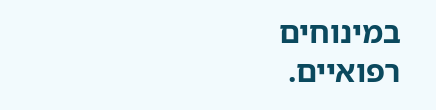במינוחים רפואיים.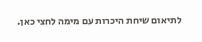לתיאום שיחת היכרות עם מימה לחצי כאן.